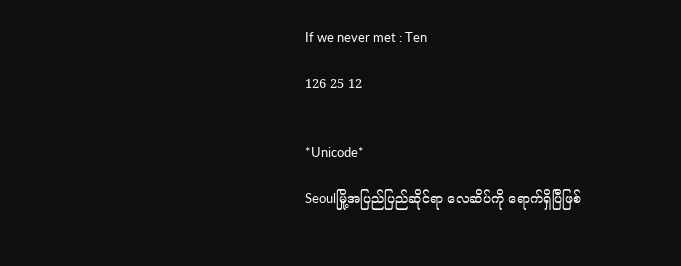If we never met : Ten

126 25 12


*Unicode*

Seoulမြို့အပြည်ပြည်ဆိုင်ရာ လေဆိပ်ကို ရောက်ရှိပြီဖြစ်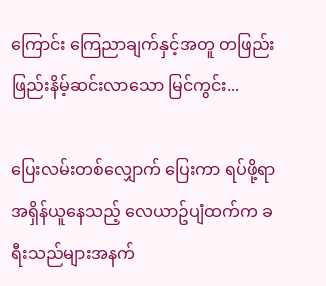ကြောင်း ကြေညာချက်နှင့်အတူ တဖြည်းဖြည်းနိမ့်ဆင်းလာသော မြင်ကွင်း...

ပြေးလမ်းတစ်လျှောက် ပြေးကာ ရပ်ဖို့ရာအရှိန်ယူနေသည့် လေယာဥ်ပျံထက်က ခရီးသည်များအနက်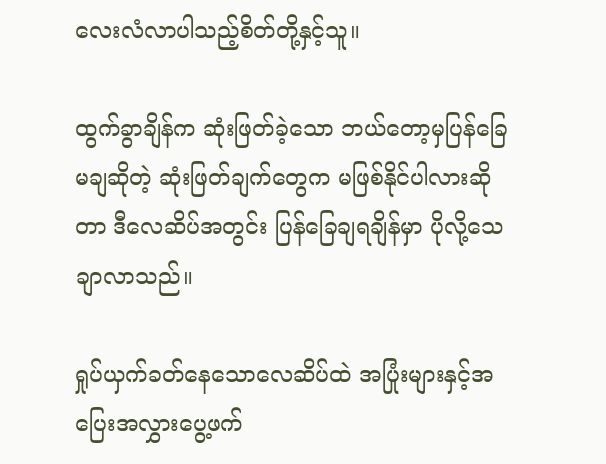လေးလံလာပါသည့်စိတ်တို့နှင့်သူ။

ထွက်ခွာချိန်က ဆုံးဖြတ်ခဲ့သော ဘယ်တော့မှပြန်ခြေမချဆိုတဲ့ ဆုံးဖြတ်ချက်တွေက မဖြစ်နိုင်ပါလားဆိုတာ ဒီလေဆိပ်အတွင်း ပြန်ခြေချရချိန်မှာ ပိုလို့သေချာလာသည်။

ရှုပ်ယှက်ခတ်နေသောလေဆိပ်ထဲ အပြုံးများနှင့်အပြေးအလွှားပွေ့ဖက်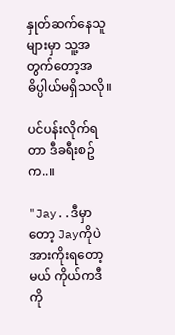နှုတ်ဆက်နေသူများမှာ သူ့အတွက်တော့အဓိပ္ပါယ်မရှိသလို။

ပင်ပန်းလိုက်ရတာ ဒီခရီးစဥ်က..။

"Jay..ဒီမှာတော့ Jayကိုပဲ အားကိုးရတော့မယ် ကိုယ်ကဒီကို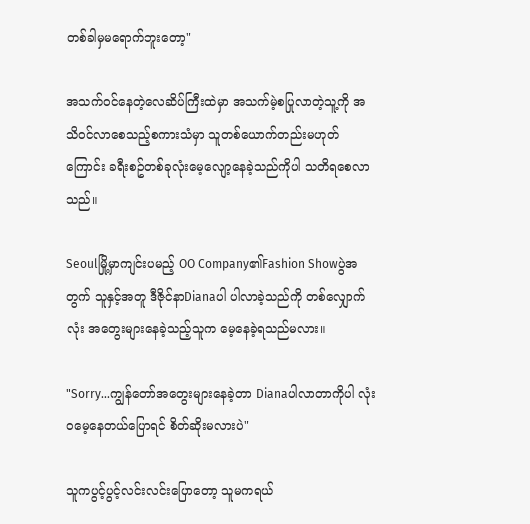တစ်ခါမှမရောက်ဘူးတော့"

အသက်ဝင်နေတဲ့လေဆိပ်ကြီးထဲမှာ အသက်မဲ့စပြုလာတဲ့သူ့ကို အသိဝင်လာစေသည့်စကားသံမှာ သူတစ်ယောက်တည်းမဟုတ်ကြောင်း ခရီးစဥ်တစ်ခုလုံးမေ့လျော့နေခဲ့သည်ကိုပါ သတိရစေလာသည်။

Seoulမြို့မှာကျင်းပမည့် OO Company၏Fashion Showပွဲအတွက် သူနှင့်အတူ ဒီဇိုင်နာDianaပါ ပါလာခဲ့သည်ကို တစ်လျှောက်လုံး အတွေးများနေခဲ့သည့်သူက မေ့နေခဲ့ရသည်မလား။

"Sorry...ကျွန်တော်အတွေးများနေခဲ့တာ Dianaပါလာတာကိုပါ လုံးဝမေ့နေတယ်ပြောရင် စိတ်ဆိုးမလားပဲ"

သူကပွင့်ပွင့်လင်းလင်းပြောတော့ သူမကရယ်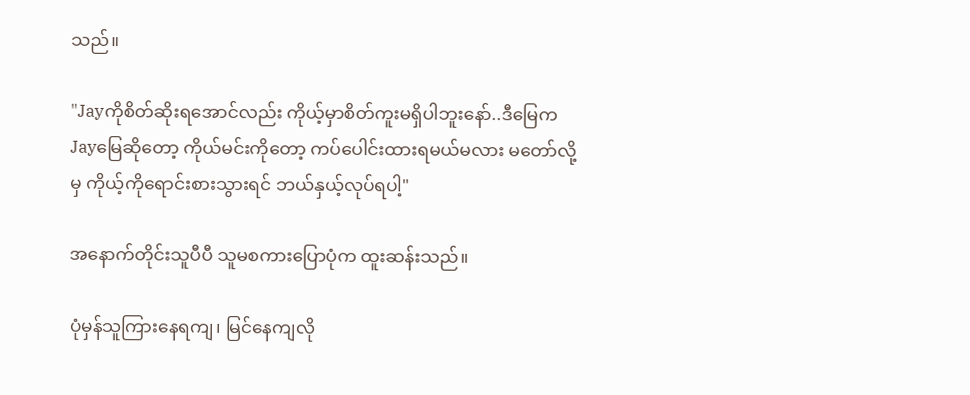သည်။

"Jayကိုစိတ်ဆိုးရအောင်လည်း ကိုယ့်မှာစိတ်ကူးမရှိပါဘူးနော်..ဒီမြေကJayမြေဆိုတော့ ကိုယ်မင်းကိုတော့ ကပ်ပေါင်းထားရမယ်မလား မတော်လို့မှ ကိုယ့်ကိုရောင်းစားသွားရင် ဘယ်နှယ့်လုပ်ရပါ့"

အနောက်တိုင်းသူပီပီ သူမစကားပြောပုံက ထူးဆန်းသည်။

ပုံမှန်သူကြားနေရကျ၊ မြင်နေကျလို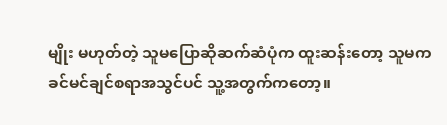မျိုး မဟုတ်တဲ့ သူမပြောဆိုဆက်ဆံပုံက ထူးဆန်းတော့ သူမက ခင်မင်ချင်စရာအသွင်ပင် သူ့အတွက်ကတော့။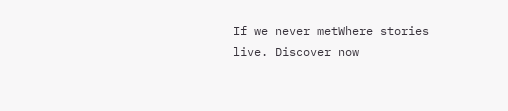If we never metWhere stories live. Discover now